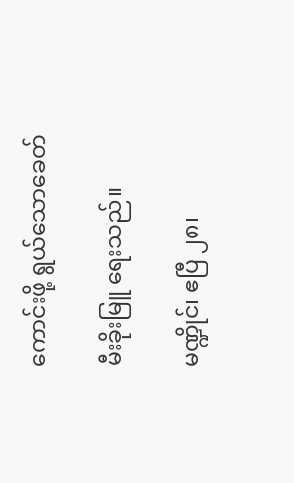ကောင်းဖို့ ရွယ်သောခေတ်

မီးခိုးမြူ ရေးသည်။

မဏ္ဍိုင်၊ ဧပြီ ၂၈၊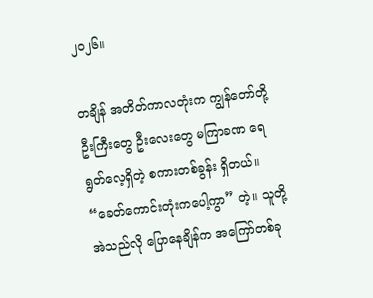၂၀၂၆။

တချိန် အတိတ်ကာလတုံးက ကျွန်တော်တို့ ဦးကြီးတွေ ဦးလေးတွေ မကြာခဏ ရေရွတ်လေ့ရှိတဲ့ စကားတစ်ခွန်း ရှိတယ်။ “ခေတ်ကောင်းတုံးကပေါ့ကွာ” တဲ့။ သူတို့ အဲသည်လို ပြောနေချိန်က အကြော်တစ်ခု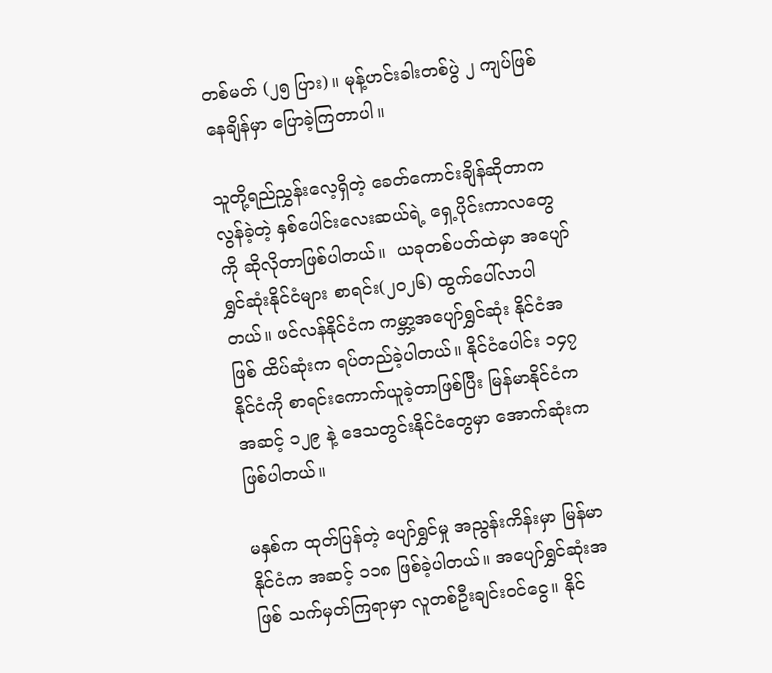တစ်မတ် (၂၅ ပြား)။ မုန့်ဟင်းခါးတစ်ပွဲ ၂ ကျပ်ဖြစ်နေချိန်မှာ ပြောခဲ့ကြတာပါ။

သူတို့ရည်ညွှန်းလေ့ရှိတဲ့ ခေတ်ကောင်းချိန်ဆိုတာက လွန်ခဲ့တဲ့ နှစ်ပေါင်းလေးဆယ်ရဲ့ ရှေ့ပိုင်းကာလတွေကို ဆိုလိုတာဖြစ်ပါတယ်။  ယခုတစ်ပတ်ထဲမှာ အပျော်ရွှင်ဆုံးနိုင်ငံများ စာရင်း(၂၀၂၆) ထွက်ပေါ်လာပါတယ်။ ဖင်လန်နိုင်ငံက ကမ္ဘာ့အပျော်ရွှင်ဆုံး နိုင်ငံအဖြစ် ထိပ်ဆုံးက ရပ်တည်ခဲ့ပါတယ်။ နိုင်ငံပေါင်း ၁၄၇ နိုင်ငံကို စာရင်းကောက်ယူခဲ့တာဖြစ်ပြီး မြန်မာနိုင်ငံက အဆင့် ၁၂၉ နဲ့ ဒေသတွင်းနိုင်ငံတွေမှာ အောက်ဆုံးက ဖြစ်ပါတယ်။

မနှစ်က ထုတ်ပြန်တဲ့ ပျော်ရွှင်မှု အညွန်းကိန်းမှာ မြန်မာနိုင်ငံက အဆင့် ၁၁၈ ဖြစ်ခဲ့ပါတယ်။ အပျော်ရွှင်ဆုံးအဖြစ် သက်မှတ်ကြရာမှာ လူတစ်ဦးချင်းဝင်ငွေ။ နိုင်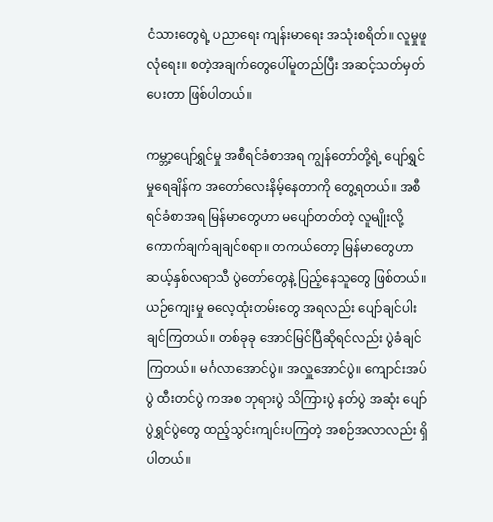ငံသားတွေရဲ့ ပညာရေး ကျန်းမာရေး အသုံးစရိတ်။ လူမှုဖူလုံရေး။ စတဲ့အချက်တွေပေါ်မူတည်ပြီး အဆင့်သတ်မှတ်ပေးတာ ဖြစ်ပါတယ်။

ကမ္ဘာ့ပျော်ရွှင်မှု အစီရင်ခံစာအရ ကျွန်တော်တို့ရဲ့ ပျော်ရွှင်မှုရေချိန်က အတော်လေးနိမ့်နေတာကို တွေ့ရတယ်။ အစီရင်ခံစာအရ မြန်မာတွေဟာ မပျော်တတ်တဲ့ လူမျိုးလို့ ကောက်ချက်ချချင်စရာ။ တကယ်တော့ မြန်မာတွေဟာ ဆယ့်နှစ်လရာသီ ပွဲတော်တွေနဲ့ ပြည့်နေသူတွေ ဖြစ်တယ်။ ယဉ်ကျေးမှု ဓလေ့ထုံးတမ်းတွေ အရလည်း ပျော်ချင်ပါးချင်ကြတယ်။ တစ်ခုခု အောင်မြင်ပြီဆိုရင်လည်း ပွဲခံချင်ကြတယ်။ မင်္ဂလာအောင်ပွဲ။ အလှူအောင်ပွဲ။ ကျောင်းအပ်ပွဲ ထီးတင်ပွဲ ကအစ ဘုရားပွဲ သိကြားပွဲ နတ်ပွဲ အဆုံး ပျော်ပွဲရွှင်ပွဲတွေ ထည့်သွင်းကျင်းပကြတဲ့ အစဉ်အလာလည်း ရှိပါတယ်။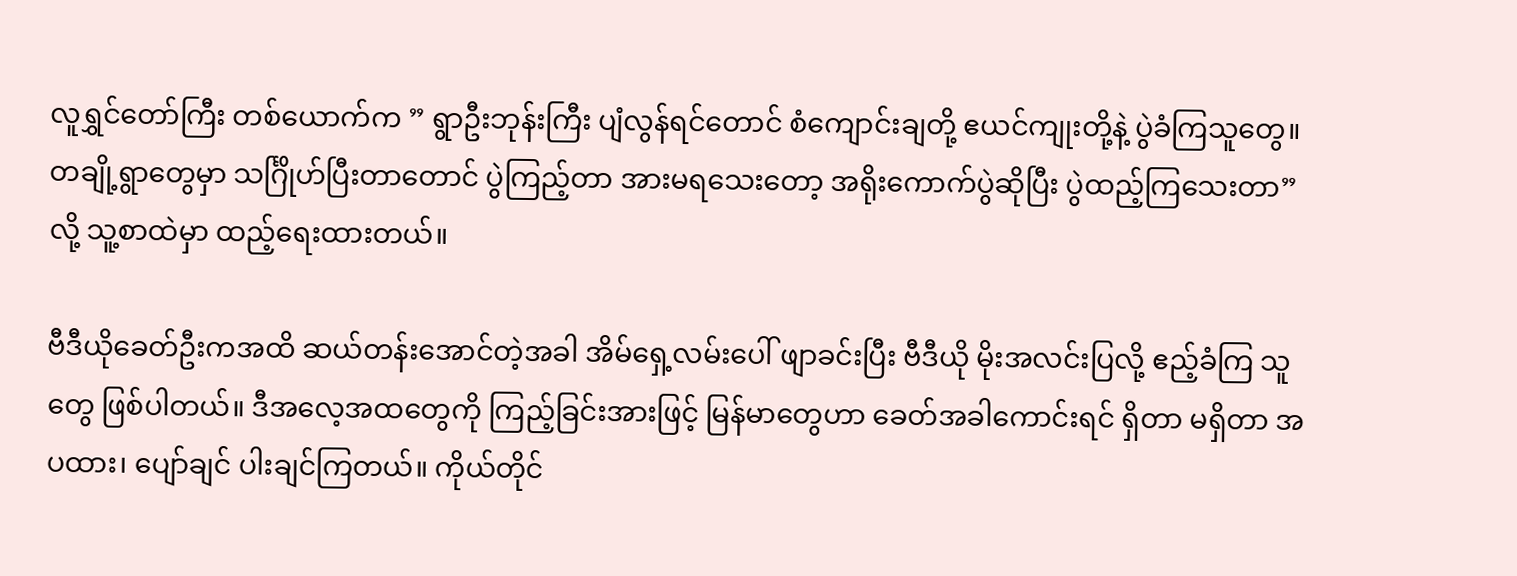လူရွှင်တော်ကြီး တစ်ယောက်က ” ရွာဦးဘုန်းကြီး ပျံလွန်ရင်တောင် စံကျောင်းချတို့ ဧယင်ကျုးတို့နဲ့ ပွဲခံကြသူတွေ။ တချို့ရွာတွေမှာ သင်္ဂြိုဟ်ပြီးတာတောင် ပွဲကြည့်တာ အားမရသေးတော့ အရိုးကောက်ပွဲဆိုပြီး ပွဲထည့်ကြသေးတာ” လို့ သူ့စာထဲမှာ ထည့်ရေးထားတယ်။

ဗီဒီယိုခေတ်ဦးကအထိ ဆယ်တန်းအောင်တဲ့အခါ အိမ်ရှေ့လမ်းပေါ် ဖျာခင်းပြီး ဗီဒီယို မိုးအလင်းပြလို့ ဧည့်ခံကြ သူတွေ ဖြစ်ပါတယ်။ ဒီအလေ့အထတွေကို ကြည့်ခြင်းအားဖြင့် မြန်မာတွေဟာ ခေတ်အခါကောင်းရင် ရှိတာ မရှိတာ အပထား၊ ပျော်ချင် ပါးချင်ကြတယ်။ ကိုယ်တိုင်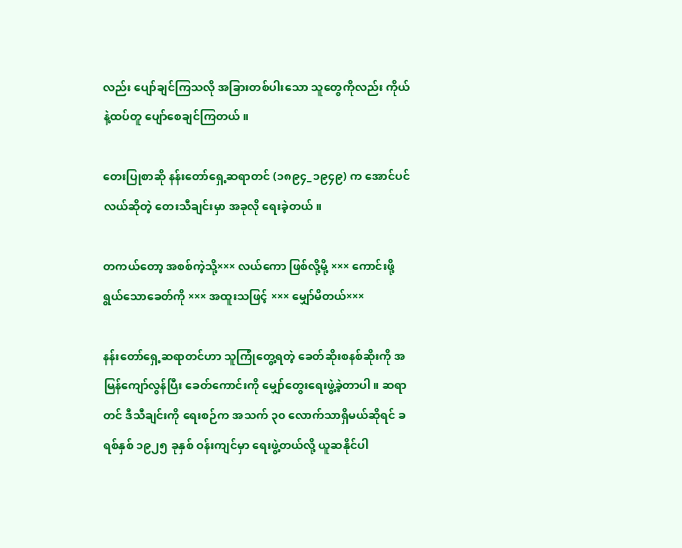လည်း ပျော်ချင်ကြသလို အခြားတစ်ပါးသော သူတွေကိုလည်း ကိုယ်နဲ့ထပ်တူ ပျော်စေချင်ကြတယ်။

တေးပြုစာဆို နန်းတော်ရှေ့ဆရာတင် (၁၈၉၄_၁၉၄၉) က အောင်ပင်လယ်ဆိုတဲ့ တေးသီချင်းမှာ အခုလို ရေးခဲ့တယ်။

တကယ်တော့ အစစ်ကဲ့သို့××× လယ်ကော ဖြစ်လို့မို့ ××× ကောင်းဖို့ ရွယ်သောခေတ်ကို ××× အထူးသဖြင့် ××× မျှော်မိတယ်×××

နန်းတော်ရှေ့ဆရာတင်ဟာ သူကြုံတွေ့ရတဲ့ ခေတ်ဆိုးစနစ်ဆိုးကို အမြန်ကျော်လွန်ပြီး ခေတ်ကောင်းကို မျှော်တွေးရေးဖွဲ့ခဲ့တာပါ။ ဆရာတင် ဒီသီချင်းကို ရေးစဉ်က အသက် ၃၀ လောက်သာရှိမယ်ဆိုရင် ခရစ်နှစ် ၁၉၂၅ ခုနှစ် ဝန်းကျင်မှာ ရေးဖွဲ့တယ်လို့ ယူဆနိုင်ပါ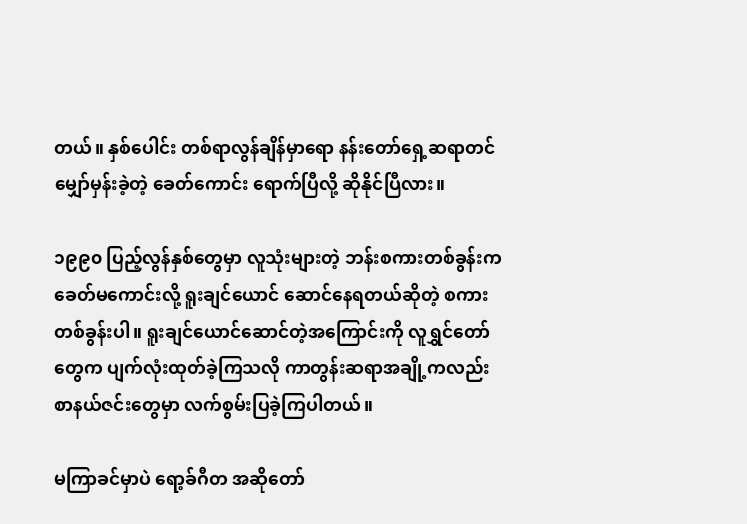တယ်။ နှစ်ပေါင်း တစ်ရာလွန်ချိန်မှာရော နန်းတော်ရှေ့ဆရာတင် မျှော်မှန်းခဲ့တဲ့ ခေတ်ကောင်း ရောက်ပြီလို့ ဆိုနိုင်ပြီလား။

၁၉၉၀ ပြည့်လွန်နှစ်တွေမှာ လူသုံးများတဲ့ ဘန်းစကားတစ်ခွန်းက ခေတ်မကောင်းလို့ ရူးချင်ယောင် ဆောင်နေရတယ်ဆိုတဲ့ စကားတစ်ခွန်းပါ။ ရူးချင်ယောင်ဆောင်တဲ့အကြောင်းကို လူရွှင်တော်တွေက ပျက်လုံးထုတ်ခဲ့ကြသလို ကာတွန်းဆရာအချို့ကလည်း စာနယ်ဇင်းတွေမှာ လက်စွမ်းပြခဲ့ကြပါတယ်။

မကြာခင်မှာပဲ ရော့ခ်ဂီတ အဆိုတော်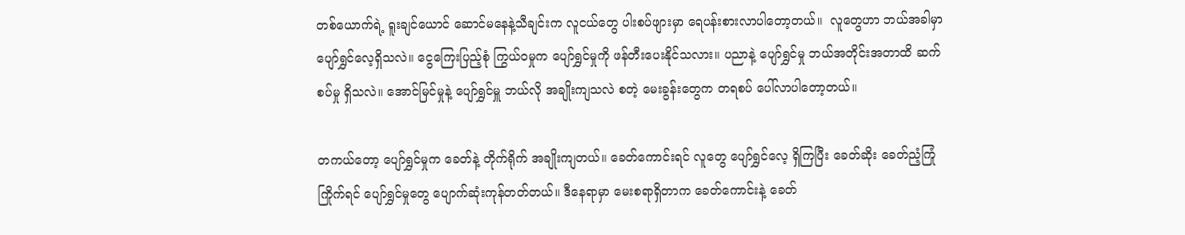တစ်ယောက်ရဲ့ ရူးချင်ယောင် ဆောင်မနေနဲ့သီချင်းက လူငယ်တွေ ပါးစပ်ဖျားမှာ ရေပန်းစားလာပါတော့တယ်။  လူတွေဟာ ဘယ်အခါမှာ ပျော်ရွှင်လေ့ရှိသလဲ။ ငွေကြေးပြည့်စုံ ကြွယ်ဝမှုက ပျော်ရွှင်မှုကို ဖန်တီးပေးနိုင်သလား။ ပညာနဲ့ ပျော်ရွှင်မှု ဘယ်အတိုင်းအတာထိ ဆက်စပ်မှု ရှိသလဲ။ အောင်မြင်မှုနဲ့ ပျော်ရွှင်မှူ ဘယ်လို အချိုးကျသလဲ စတဲ့ မေးခွန်းတွေက တရစပ် ပေါ်လာပါတော့တယ်။

တကယ်တော့ ပျော်ရွှင်မှုက ခေတ်နဲ့ တိုက်ရိုက် အချိုးကျတယ်။ ခေတ်ကောင်းရင် လူတွေ ပျော်ရွှင်လေ့ ရှိကြပြီး ခေတ်ဆိုး ခေတ်ညံ့ကြုံကြိုက်ရင် ပျော်ရွှင်မှုတွေ ပျောက်ဆုံးကုန်တတ်တယ်။ ဒီနေရာမှာ မေးစရာရှိတာက ခေတ်ကောင်းနဲ့ ခေတ်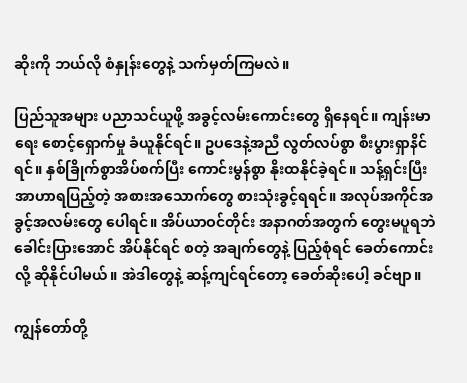ဆိုးကို ဘယ်လို စံနှုန်းတွေနဲ့ သက်မှတ်ကြမလဲ။

ပြည်သူအများ ပညာသင်ယူဖို့ အခွင့်လမ်းကောင်းတွေ ရှိနေရင်။ ကျန်းမာရေး စောင့်ရှောက်မှု ခံယူနိုင်ရင်။ ဥပဒေနဲ့အညီ လွတ်လပ်စွာ စီးပွားရှာနိင်ရင်။ နှစ်ခြိုက်စွာအိပ်စက်ပြီး ကောင်းမွန်စွာ နိုးထနိုင်ခဲ့ရင်။ သန့်ရှင်းပြီး အာဟာရပြည့်တဲ့ အစားအသောက်တွေ စားသုံးခွင့်ရရင်။ အလုပ်အကိုင်အခွင့်အလမ်းတွေ ပေါရင်။ အိပ်ယာဝင်တိုင်း အနာဂတ်အတွက် တွေးမပူရဘဲ ခေါင်းပြားအောင် အိပ်နိုင်ရင် စတဲ့ အချက်တွေနဲ့ ပြည့်စုံရင် ခေတ်ကောင်းလို့ ဆိုနိုင်ပါမယ်။ အဲဒါတွေနဲ့ ဆန့်ကျင်ရင်တော့ ခေတ်ဆိုးပေါ့ ခင်ဗျာ။

ကျွန်တော်တို့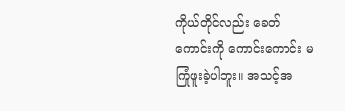ကိုယ်တိုင်လည်း ခေတ်ကောင်းကို ကောင်းကောင်း မကြုံဖူးခဲ့ပါဘူး။ အသင့်အ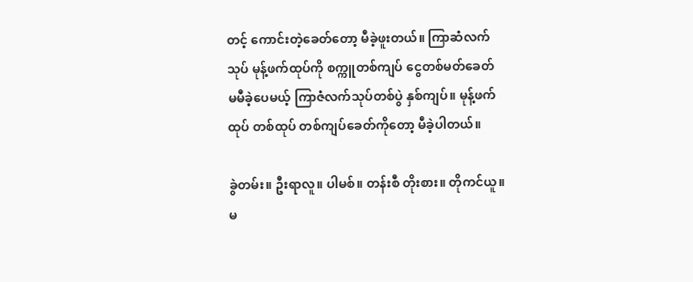တင့် ကောင်းတဲ့ခေတ်တော့ မီခဲ့ဖူးတယ်။ ကြာဆံလက်သုပ် မုန့်ဖက်ထုပ်ကို စက္ကူတစ်ကျပ် ငွေတစ်မတ်ခေတ် မမီခဲ့ပေမယ့် ကြာဇံလက်သုပ်တစ်ပွဲ နှစ်ကျပ်။ မုန့်ဖက်ထုပ် တစ်ထုပ် တစ်ကျပ်ခေတ်ကိုတော့ မီခဲ့ပါတယ်။

ခွဲတမ်း။ ဦးရာလူ။ ပါမစ်။ တန်းစီ တိုးစား။ တိုကင်ယူ။ မ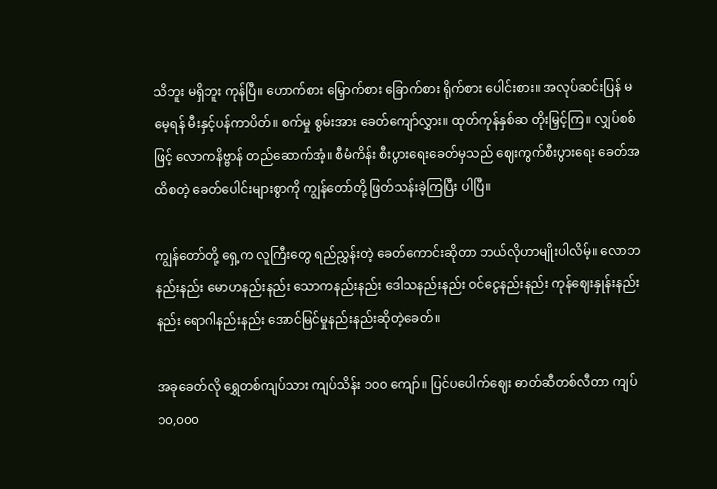သိဘူး မရှိဘူး ကုန်ပြီ။ ဟောက်စား မြှောက်စား ခြောက်စား ရိုက်စား ပေါင်းစား။ အလုပ်ဆင်းပြန် မမေ့ရန် မီးနှင့်ပန်ကာပိတ်။ စက်မှု စွမ်းအား ခေတ်ကျော်လွှား။ ထုတ်ကုန်နှစ်ဆ တိုးမြှင့်ကြ။ လျှပ်စစ်ဖြင့် လောကနိဗ္ဗာန် တည်ဆောက်အံ့။ စီမံကိန်း စီးပွားရေးခေတ်မှသည် ဈေးကွက်စီးပွားရေး ခေတ်အထိစတဲ့ ခေတ်ပေါင်းများစွာကို ကျွန်တော်တို့ ဖြတ်သန်းခဲ့ကြပြီး ပါပြီ။

ကျွန်တော်တို့ ရှေ့က လူကြီးတွေ ရည်ညွှန်းတဲ့ ခေတ်ကောင်းဆိုတာ ဘယ်လိုဟာမျိုးပါလိမ့်။ လောဘနည်းနည်း မောဟနည်းနည်း သောကနည်းနည်း ဒေါသနည်းနည်း ဝင်ငွေနည်းနည်း ကုန်ဈေးနှုန်းနည်းနည်း ရောဂါနည်းနည်း အောင်မြင်မှုနည်းနည်းဆိုတဲ့ခေတ်။

အခုခေတ်လို ရွှေတစ်ကျပ်သား ကျပ်သိန်း ၁၀၀ ကျော်။ ပြင်ပပေါက်ဈေး ဓာတ်ဆီတစ်လီတာ ကျပ် ၁၀,၀၀၀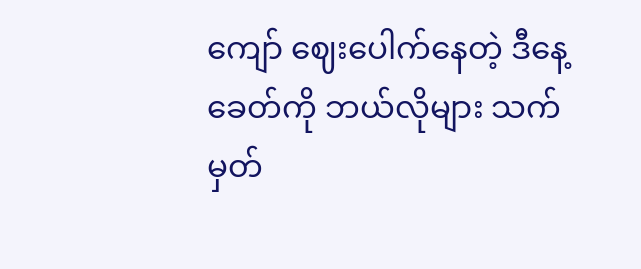ကျော် ဈေးပေါက်နေတဲ့ ဒီနေ့ခေတ်ကို ဘယ်လိုများ သက်မှတ်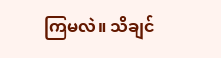ကြမလဲ။ သိချင်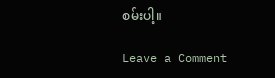စမ်းပါ့။

Leave a Comment